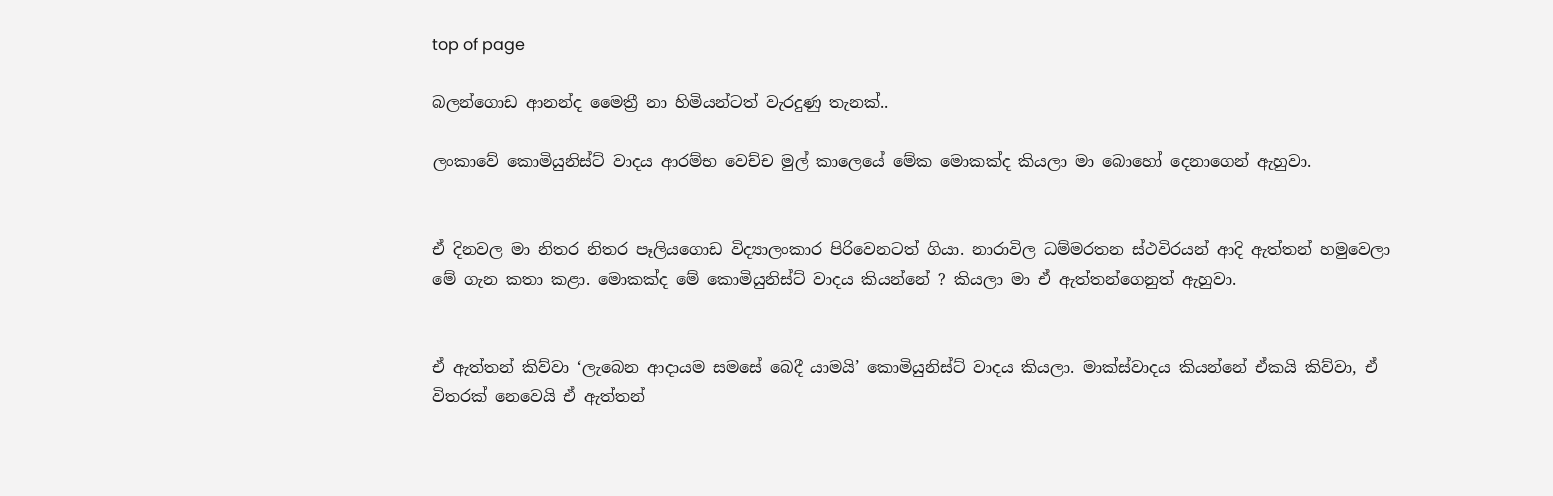top of page

බලන්ගොඩ ආනන්ද මෛත්‍රී නා හිමියන්ටත් වැරදුණු තැනක්..

ලංකාවේ කොමියුනිස්ට් වාදය ආරම්භ වෙච්ච මුල් කාලෙයේ මේක මොකක්ද කියලා මා බොහෝ දෙනාගෙන් ඇහුවා.


ඒ දිනවල මා නිතර නිතර පෑලියගොඩ විද්‍යාලංකාර පිරිවෙනටත් ගියා. නාරාවිල ධම්මරතන ස්ථවිරයන් ආදි ඇත්තන් හමුවෙලා මේ ගැන කතා කළා. මොකක්ද මේ කොමියුනිස්ට් වාදය කියන්නේ ? කියලා මා ඒ ඇත්තන්ගෙනුත් ඇහුවා.


ඒ ඇත්තන් කිව්වා ‘ලැබෙන ආදායම සමසේ බෙදී යාමයි’ කොමියුනිස්ට් වාදය කියලා. මාක්ස්වාදය කියන්නේ ඒකයි කිව්වා, ඒ විතරක් නෙවෙයි ඒ ඇත්තන්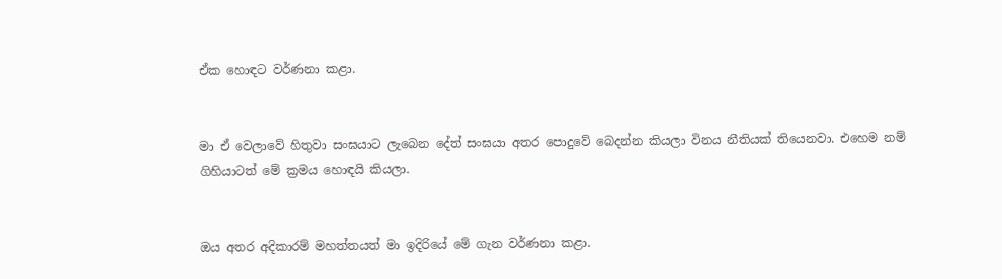ඒක හොඳට වර්ණනා කළා.


මා ඒ වෙලාවේ හිතුවා සංඝයාට ලැබෙන දේත් සංඝයා අතර පොදුවේ බෙදන්න කියලා විනය නීතියක් තියෙනවා. එහෙම නම් ගිහියාටත් මේ ක්‍රමය හොඳයි කියලා.


ඔය අතර අදිකාරම් මහත්තයත් මා ඉදිරියේ මේ ගැන වර්ණනා කළා.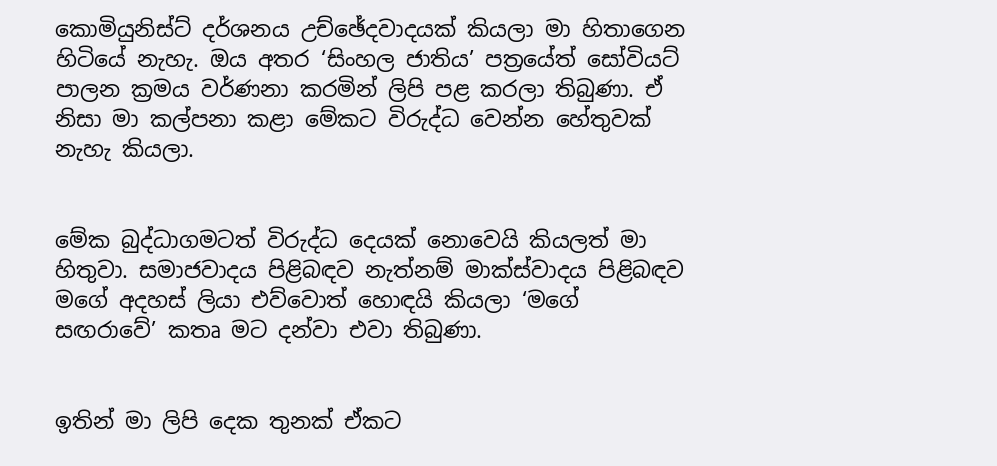කොමියුනිස්ට් දර්ශනය උච්ඡේදවාදයක් කියලා මා හිතාගෙන හිටියේ නැහැ. ඔය අතර ‘සිංහල ජාතිය’ පත්‍රයේත් සෝවියට් පාලන ක්‍රමය වර්ණනා කරමින් ලිපි පළ කරලා තිබුණා. ඒ නිසා මා කල්පනා කළා මේකට විරුද්ධ වෙන්න හේතුවක් නැහැ කියලා.


මේක බුද්ධාගමටත් විරුද්ධ දෙයක් නොවෙයි කියලත් මා හිතුවා. සමාජවාදය පිළිබඳව නැත්නම් මාක්ස්වාදය පිළිබඳව මගේ අදහස් ලියා එව්වොත් හොඳයි කියලා ‘මගේ සඟරාවේ’ කතෘ මට දන්වා එවා තිබුණා.


ඉතින් මා ලිපි දෙක තුනක් ඒකට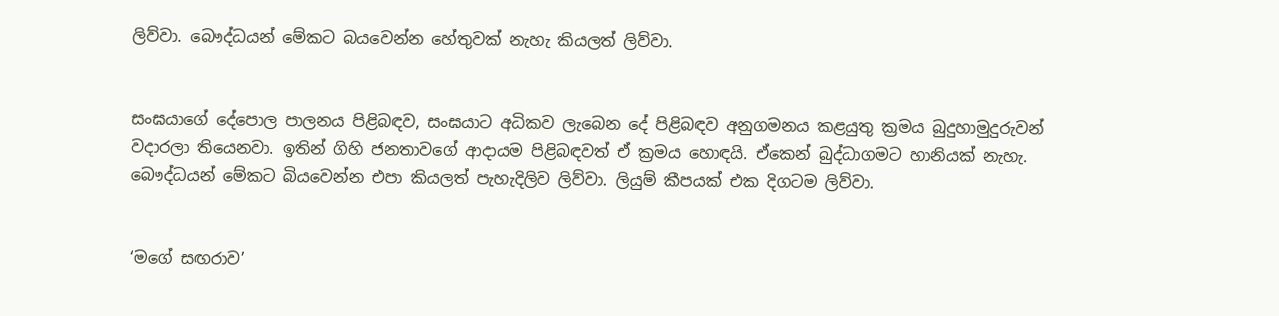ලිව්වා. බෞද්ධයන් මේකට බයවෙන්න හේතුවක් නැහැ කියලත් ලිව්වා.


සංඝයාගේ දේපොල පාලනය පිළිබඳව, සංඝයාට අධිකව ලැබෙන දේ පිළිබඳව අනුගමනය කළයුතු ක්‍රමය බුදුහාමුදුරුවන් වදාරලා තියෙනවා. ඉතින් ගිහි ජනතාවගේ ආදායම පිළිබඳවත් ඒ ක්‍රමය හොඳයි. ඒකෙන් බුද්ධාගමට හානියක් නැහැ. බෞද්ධයන් මේකට බියවෙන්න එපා කියලත් පැහැදිලිව ලිව්වා. ලියුම් කීපයක් එක දිගටම ලිව්වා.


‘මගේ සඟරාව’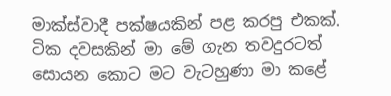මාක්ස්වාදී පක්ෂයකින් පළ කරපු එකක්. ටික දවසකින් මා මේ ගැන තවදුරටත් සොයන කොට මට වැටහුණා මා කළේ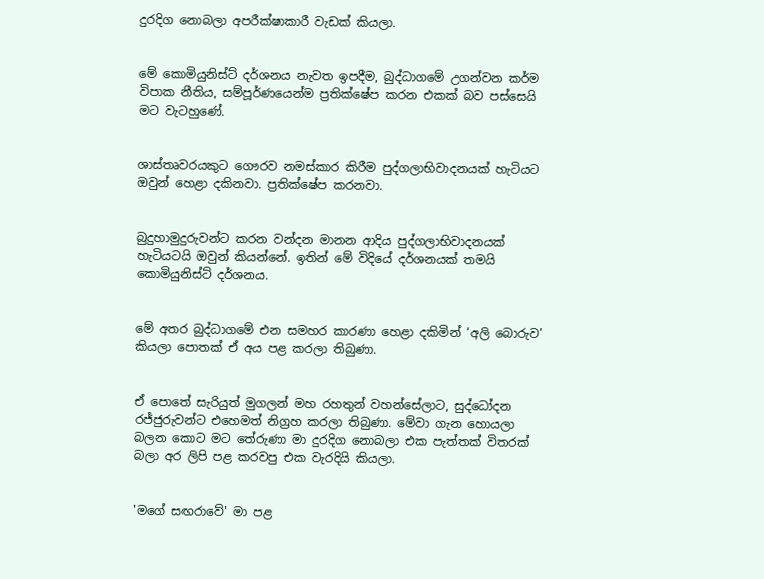දුරදිග නොබලා අපරීක්ෂාකාරී වැඩක් කියලා.


මේ කොමියුනිස්ට් දර්ශනය නැවත ඉපදීම, බුද්ධාගමේ උගන්වන කර්ම විපාක නීතිය, සම්පූර්ණයෙන්ම ප්‍රතික්ෂේප කරන එකක් බව පස්සෙයි මට වැටහුණේ.


ශාස්තෘවරයකුට ගෞරව නමස්කාර කිරීම පුද්ගලාභිවාදනයක් හැටියට ඔවුන් හෙළා දකිනවා. ප්‍රතික්ෂේප කරනවා.


බුදුහාමුදුරුවන්ට කරන වන්දන මානන ආදිය පුද්ගලාභිවාදනයක් හැටියටයි ඔවුන් කියන්නේ. ඉතින් මේ විදියේ දර්ශනයක් තමයි කොමියුනිස්ට් දර්ශනය.


මේ අතර බුද්ධාගමේ එන සමහර කාරණා හෙළා දකිමින් ‘අලි බොරුව’ කියලා පොතක් ඒ අය පළ කරලා තිබුණා.


ඒ පොතේ සැරියුත් මුගලන් මහ රහතුන් වහන්සේලාට, සුද්ධෝදන රජ්ජුරුවන්ට එහෙමත් නිග්‍රහ කරලා තිබුණා. මේවා ගැන හොයලා බලන කොට මට තේරුණා මා දුරදිග නොබලා එක පැත්තක් විතරක් බලා අර ලිපි පළ කරවපු එක වැරදියි කියලා.


'මගේ සඟරාවේ' මා පළ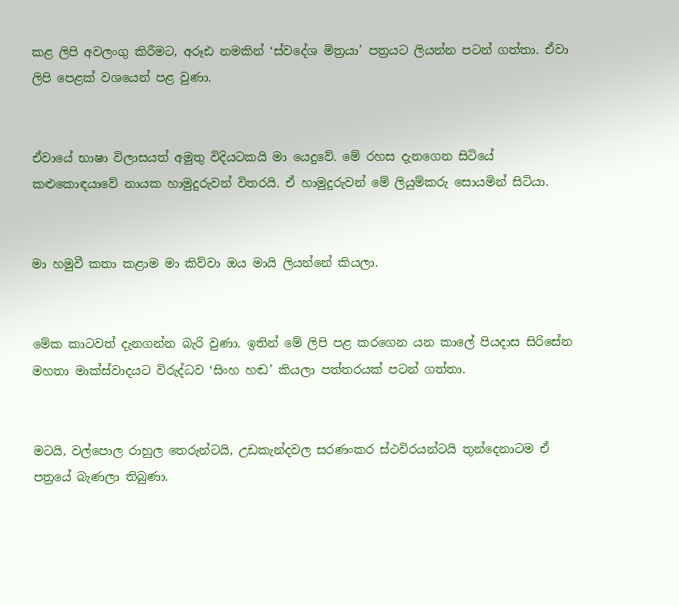කළ ලිපි අවලංගු කිරීමට, අරූඪ නමකින් ‘ස්වදේශ මිත්‍රයා’ පත්‍රයට ලියන්න පටන් ගත්තා. ඒවා ලිපි පෙළක් වශයෙන් පළ වුණා.


ඒවායේ භාෂා විලාසයත් අමුතු විදියටකයි මා යෙදුවේ. මේ රහස දැනගෙන සිටියේ කළුකොඳයාවේ නායක හාමුදුරුවන් විතරයි. ඒ හාමුදුරුවන් මේ ලියුම්කරු සොයමින් සිටියා.


මා හමුවී කතා කළාම මා කිව්වා ඔය මායි ලියන්නේ කියලා.


මේක කාටවත් දැනගන්න බැරි වුණා. ඉතින් මේ ලිපි පළ කරගෙන යන කාලේ පියදාස සිරිසේන මහතා මාක්ස්වාදයට විරුද්ධව ‘සිංහ හඬ’ කියලා පත්තරයක් පටන් ගත්තා.


මටයි, වල්පොල රාහුල තෙරුන්ටයි, උඩකැන්දවල සරණංකර ස්ථවිරයන්ටයි තුන්දෙනාටම ඒ පත්‍රයේ බැණලා තිබුණා.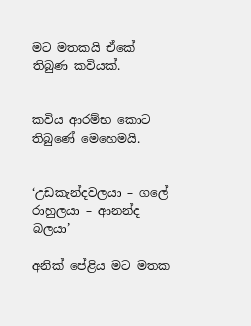මට මතකයි ඒකේ තිබුණ කවියක්.


කවිය ආරම්භ කොට තිබුණේ මෙහෙමයි.


‘උඩකැන්දවලයා – ගලේ රාහුලයා – ආනන්ද බලයා’

අනික් පේළිය මට මතක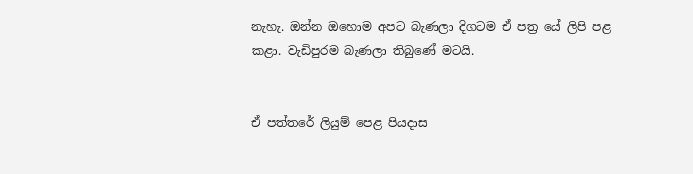නැහැ. ඔන්න ඔහොම අපට බැණලා දිගටම ඒ පත්‍ර යේ ලිපි පළ කළා. වැඩිපුරම බැණලා තිබුණේ මටයි.


ඒ පත්තරේ ලියුම් පෙළ පියදාස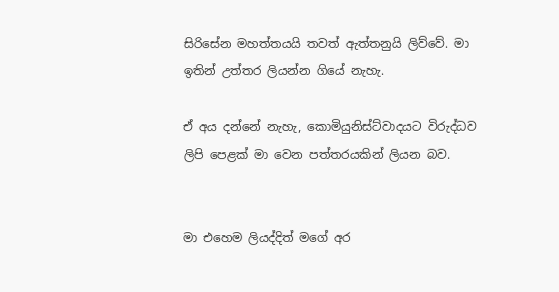සිරිසේන මහත්තයයි තවත් ඇත්තනුයි ලිව්වේ. මා ඉතින් උත්තර ලියන්න ගියේ නැහැ.

ඒ අය දන්නේ නැහැ, කොමියුනිස්ට්වාදයට විරුද්ධව ලිපි පෙළක් මා වෙන පත්තරයකින් ලියන බව.


මා එහෙම ලියද්දිත් මගේ අර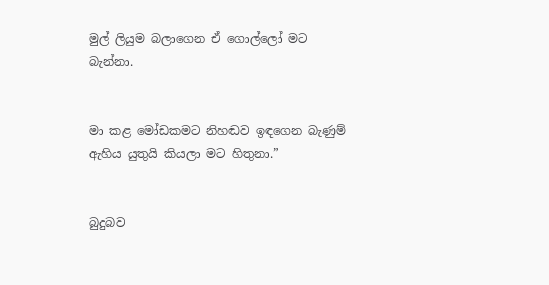මුල් ලියුම බලාගෙන ඒ ගොල්ලෝ මට බැන්නා.


මා කළ මෝඩකමට නිහඬව ඉඳගෙන බැණුම් ඇහිය යුතුයි කියලා මට හිතුනා.”


බුදුබව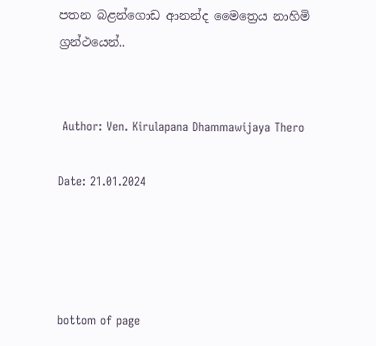පතන බළන්ගොඩ ආනන්ද මෛත්‍රෙය නාහිමි ග්‍රන්ථයෙන්..


 Author: Ven. Kirulapana Dhammawijaya Thero

Date: 21.01.2024




bottom of page